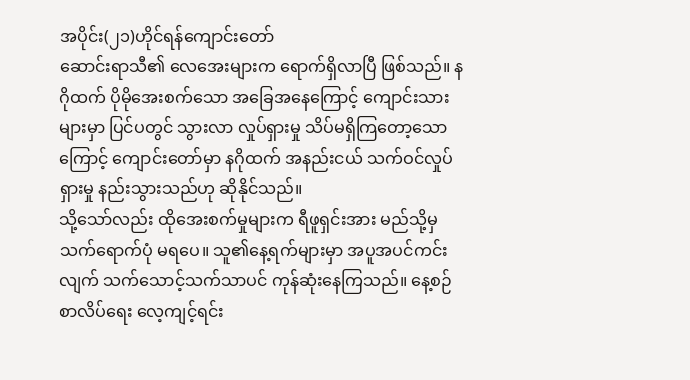အပိုင်း(၂၁)ဟိုင်ရန်ကျောင်းတော်
ဆောင်းရာသီ၏ လေအေးများက ရောက်ရှိလာပြီ ဖြစ်သည်။ နဂိုထက် ပိုမိုအေးစက်သော အခြေအနေကြောင့် ကျောင်းသားများမှာ ပြင်ပတွင် သွားလာ လှုပ်ရှားမှု သိပ်မရှိကြတော့သောကြောင့် ကျောင်းတော်မှာ နဂိုထက် အနည်းငယ် သက်ဝင်လှုပ်ရှားမှု နည်းသွားသည်ဟု ဆိုနိုင်သည်။
သို့သော်လည်း ထိုအေးစက်မှုများက ရီဖူရှင်းအား မည်သို့မှ သက်ရောက်ပုံ မရပေ။ သူ၏နေ့ရက်များမှာ အပူအပင်ကင်းလျက် သက်သောင့်သက်သာပင် ကုန်ဆုံးနေကြသည်။ နေ့စဉ် စာလိပ်ရေး လေ့ကျင့်ရင်း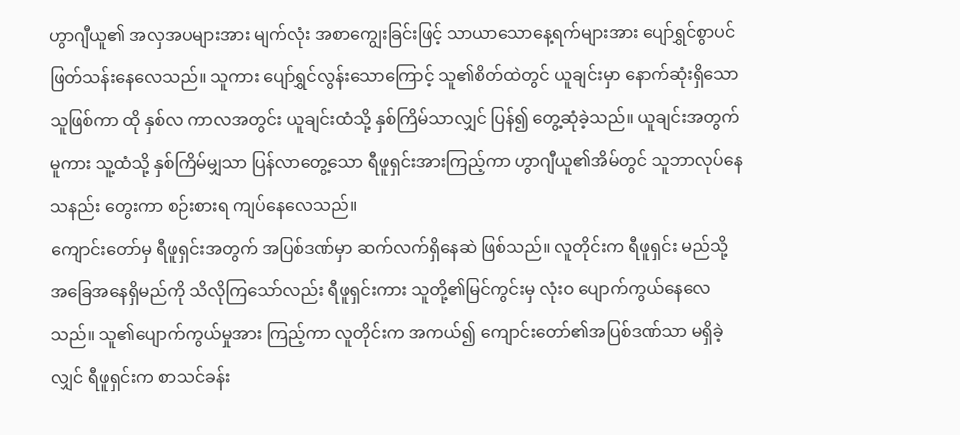ဟွာဂျီယူ၏ အလှအပများအား မျက်လုံး အစာကျွေးခြင်းဖြင့် သာယာသောနေ့ရက်များအား ပျော်ရွှင်စွာပင် ဖြတ်သန်းနေလေသည်။ သူကား ပျော်ရွှင်လွန်းသောကြောင့် သူ၏စိတ်ထဲတွင် ယူချင်းမှာ နောက်ဆုံးရှိသောသူဖြစ်ကာ ထို နှစ်လ ကာလအတွင်း ယူချင်းထံသို့ နှစ်ကြိမ်သာလျှင် ပြန်၍ တွေ့ဆုံခဲ့သည်။ ယူချင်းအတွက်မူကား သူ့ထံသို့ နှစ်ကြိမ်မျှသာ ပြန်လာတွေ့သော ရီဖူရှင်းအားကြည့်ကာ ဟွာဂျီယူ၏အိမ်တွင် သူဘာလုပ်နေသနည်း တွေးကာ စဉ်းစားရ ကျပ်နေလေသည်။
ကျောင်းတော်မှ ရီဖူရှင်းအတွက် အပြစ်ဒဏ်မှာ ဆက်လက်ရှိနေဆဲ ဖြစ်သည်။ လူတိုင်းက ရီဖူရှင်း မည်သို့ အခြေအနေရှိမည်ကို သိလိုကြသော်လည်း ရီဖူရှင်းကား သူတို့၏မြင်ကွင်းမှ လုံးဝ ပျောက်ကွယ်နေလေသည်။ သူ၏ပျောက်ကွယ်မှုအား ကြည့်ကာ လူတိုင်းက အကယ်၍ ကျောင်းတော်၏အပြစ်ဒဏ်သာ မရှိခဲ့လျှင် ရီဖူရှင်းက စာသင်ခန်း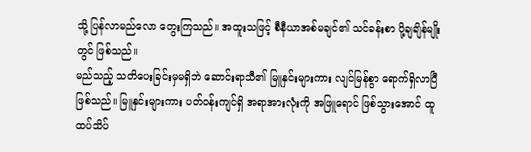သို့ ပြန်လာမည်လော တွေးကြသည်။ အထူးသဖြင့် စီနီယာအစ်မချင်၏ သင်ခန်းစာ ပို့ချချိန်မျိုးတွင် ဖြစ်သည်။
မည်သည့် သတိပေးခြင်းမှမရှိဘဲ ဆောင်းရာသီ၏ မြူနှင်းများကား လျင်မြန်စွာ ရောက်ရှိလာပြီ ဖြစ်သည်။ မြူနှင်းများကား ပတ်ဝန်းကျင်ရှိ အရာအားလုံးကို အဖြူရောင် ဖြစ်သွားအောင် ထူထပ်သိပ်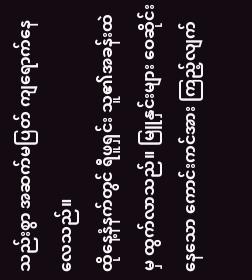သည်းစွာ အဆက်မပြတ် ကျရောက်နေလေသည်။
ထိုနေ့နံနက်တွင် ရီဖူရှင်း သူ၏အခန်းထဲမှ ထွက်လာသည်။ မြူနှင်းများ ဝေဆိုင်းနေသော ကောင်းကင်အား ကြည့်လျက်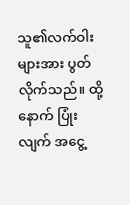သူ၏လက်ဝါးများအား ပွတ်လိုက်သည်။ ထို့နောက် ပြုံးလျက် အငွေ့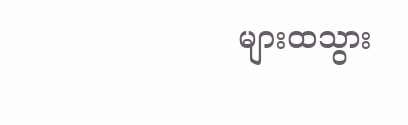များထသွား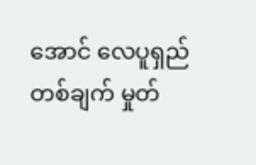အောင် လေပူရှည်တစ်ချက် မှုတ်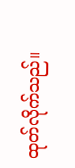ထုတ်လိုက်သည်။